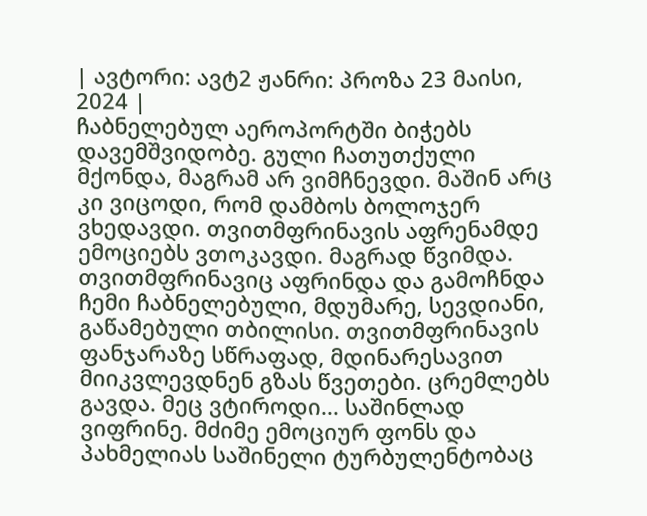| ავტორი: ავტ2 ჟანრი: პროზა 23 მაისი, 2024 |
ჩაბნელებულ აეროპორტში ბიჭებს დავემშვიდობე. გული ჩათუთქული მქონდა, მაგრამ არ ვიმჩნევდი. მაშინ არც კი ვიცოდი, რომ დამბოს ბოლოჯერ ვხედავდი. თვითმფრინავის აფრენამდე ემოციებს ვთოკავდი. მაგრად წვიმდა. თვითმფრინავიც აფრინდა და გამოჩნდა ჩემი ჩაბნელებული, მდუმარე, სევდიანი, გაწამებული თბილისი. თვითმფრინავის ფანჯარაზე სწრაფად, მდინარესავით მიიკვლევდნენ გზას წვეთები. ცრემლებს გავდა. მეც ვტიროდი... საშინლად ვიფრინე. მძიმე ემოციურ ფონს და პახმელიას საშინელი ტურბულენტობაც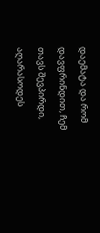დაემატა და რომ დავფრინდით, ჩემ თავს შევპირდი, აღარასოდეს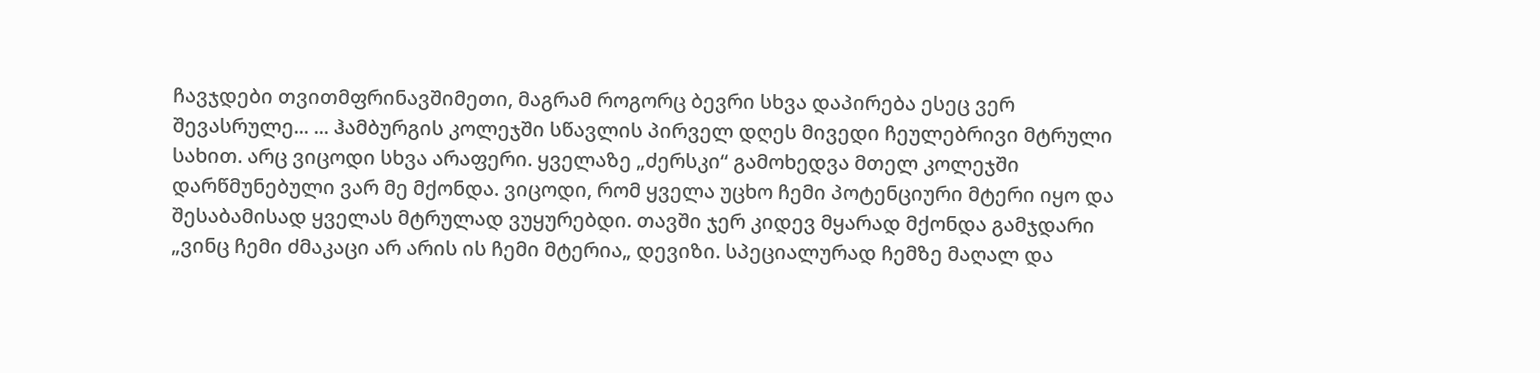ჩავჯდები თვითმფრინავშიმეთი, მაგრამ როგორც ბევრი სხვა დაპირება ესეც ვერ შევასრულე... ... ჰამბურგის კოლეჯში სწავლის პირველ დღეს მივედი ჩეულებრივი მტრული სახით. არც ვიცოდი სხვა არაფერი. ყველაზე „ძერსკი“ გამოხედვა მთელ კოლეჯში დარწმუნებული ვარ მე მქონდა. ვიცოდი, რომ ყველა უცხო ჩემი პოტენციური მტერი იყო და შესაბამისად ყველას მტრულად ვუყურებდი. თავში ჯერ კიდევ მყარად მქონდა გამჯდარი „ვინც ჩემი ძმაკაცი არ არის ის ჩემი მტერია„ დევიზი. სპეციალურად ჩემზე მაღალ და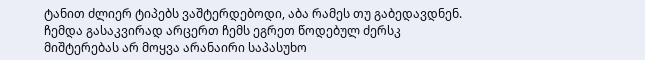ტანით ძლიერ ტიპებს ვაშტერდებოდი, აბა რამეს თუ გაბედავდნენ. ჩემდა გასაკვირად არცერთ ჩემს ეგრეთ წოდებულ ძერსკ მიშტერებას არ მოყვა არანაირი საპასუხო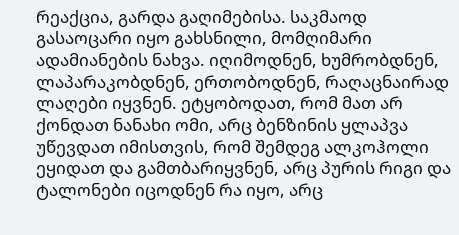რეაქცია, გარდა გაღიმებისა. საკმაოდ გასაოცარი იყო გახსნილი, მომღიმარი ადამიანების ნახვა. იღიმოდნენ, ხუმრობდნენ, ლაპარაკობდნენ, ერთობოდნენ, რაღაცნაირად ლაღები იყვნენ. ეტყობოდათ, რომ მათ არ ქონდათ ნანახი ომი, არც ბენზინის ყლაპვა უწევდათ იმისთვის, რომ შემდეგ ალკოჰოლი ეყიდათ და გამთბარიყვნენ, არც პურის რიგი და ტალონები იცოდნენ რა იყო, არც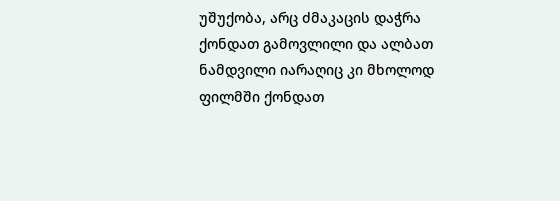უშუქობა, არც ძმაკაცის დაჭრა ქონდათ გამოვლილი და ალბათ ნამდვილი იარაღიც კი მხოლოდ ფილმში ქონდათ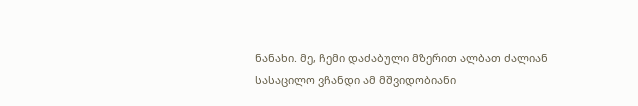ნანახი. მე, ჩემი დაძაბული მზერით ალბათ ძალიან სასაცილო ვჩანდი ამ მშვიდობიანი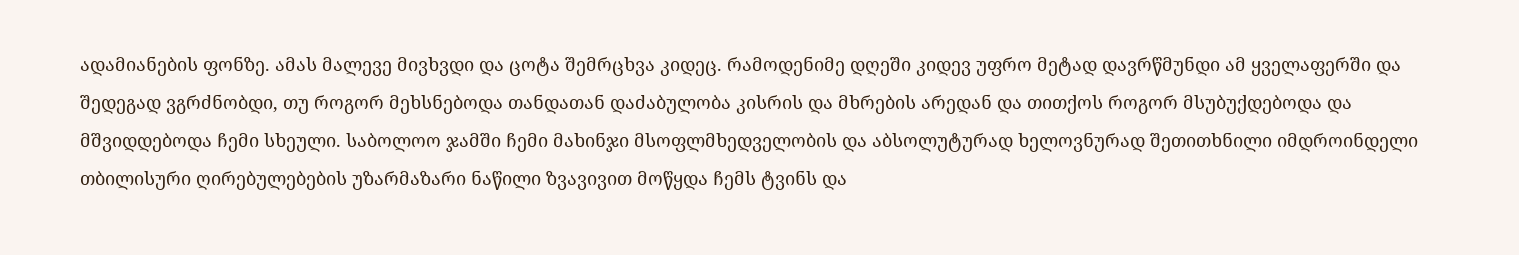ადამიანების ფონზე. ამას მალევე მივხვდი და ცოტა შემრცხვა კიდეც. რამოდენიმე დღეში კიდევ უფრო მეტად დავრწმუნდი ამ ყველაფერში და შედეგად ვგრძნობდი, თუ როგორ მეხსნებოდა თანდათან დაძაბულობა კისრის და მხრების არედან და თითქოს როგორ მსუბუქდებოდა და მშვიდდებოდა ჩემი სხეული. საბოლოო ჯამში ჩემი მახინჯი მსოფლმხედველობის და აბსოლუტურად ხელოვნურად შეთითხნილი იმდროინდელი თბილისური ღირებულებების უზარმაზარი ნაწილი ზვავივით მოწყდა ჩემს ტვინს და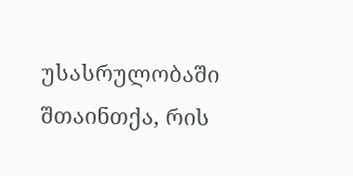უსასრულობაში შთაინთქა, რის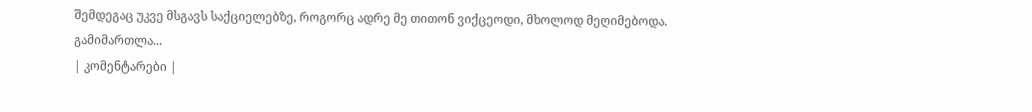შემდეგაც უკვე მსგავს საქციელებზე, როგორც ადრე მე თითონ ვიქცეოდი, მხოლოდ მეღიმებოდა. გამიმართლა...
| კომენტარები |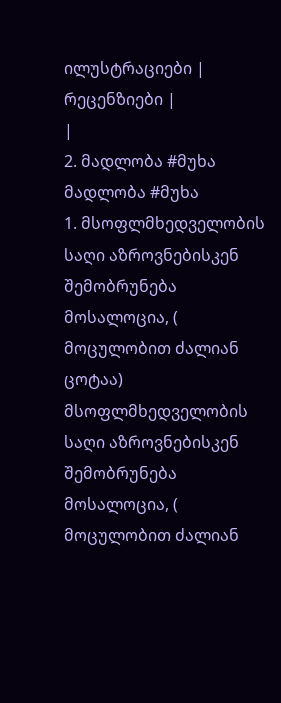ილუსტრაციები |
რეცენზიები |
|
2. მადლობა #მუხა მადლობა #მუხა
1. მსოფლმხედველობის საღი აზროვნებისკენ შემობრუნება მოსალოცია, ( მოცულობით ძალიან ცოტაა) მსოფლმხედველობის საღი აზროვნებისკენ შემობრუნება მოსალოცია, ( მოცულობით ძალიან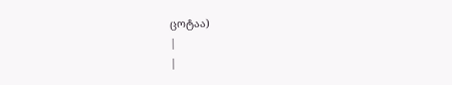ცოტაა)
|
|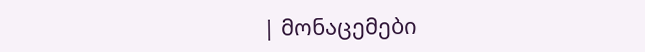| მონაცემები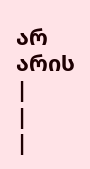არ არის |
|
|